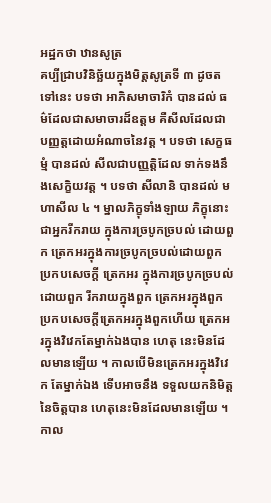អដ្ឋកថា ឋានសូត្រ
គប្បីជ្រាបវិនិច្ឆ័យក្នុងមិត្តសូត្រទី ៣ ដូចតទៅនេះ បទថា អាភិសមាចារិកំ បានដល់ ធម៌ដែលជាសមាចារដ៏ឧត្តម គឺសីលដែលជា បញ្ញត្តដោយអំណាចនៃវត្ត ។ បទថា សេក្ខធម្មំ បានដល់ សីលជាបញ្ញត្តិដែល ទាក់ទងនឹងសេក្ខិយវត្ត ។ បទថា សីលានិ បានដល់ មហាសីល ៤ ។ ម្នាលភិក្ខុទាំងឡាយ ភិក្ខុនោះជាអ្នករីករាយ ក្នុងការច្របូកច្របល់ ដោយពួក ត្រេកអរក្នុងការច្របូកច្របល់ដោយពួក ប្រកបសេចក្តី ត្រេកអរ ក្នុងការច្របូកច្របល់ដោយពួក រីករាយក្នុងពួក ត្រេកអរក្នុងពួក ប្រកបសេចក្តីត្រេកអរក្នុងពួកហើយ ត្រេកអរក្នុងវិវេកតែម្នាក់ឯងបាន ហេតុ នេះមិនដែលមានឡើយ ។ កាលបើមិនត្រេកអរក្នុងវិវេក តែម្នាក់ឯង ទើបអាចនឹង ទទួលយកនិមិត្តនៃចិត្តបាន ហេតុនេះមិនដែលមានឡើយ ។ កាល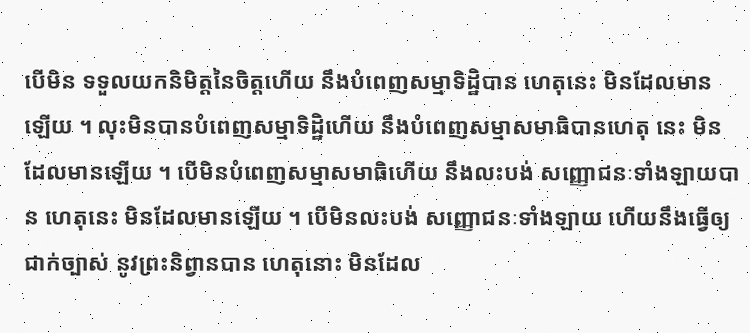បើមិន ទទួលយកនិមិត្តនៃចិត្តហើយ នឹងបំពេញសម្មាទិដ្ឋិបាន ហេតុនេះ មិនដែលមាន ឡើយ ។ លុះមិនបានបំពេញសម្មាទិដ្ឋិហើយ នឹងបំពេញសម្មាសមាធិបានហេតុ នេះ មិនដែលមានឡើយ ។ បើមិនបំពេញសម្មាសមាធិហើយ នឹងលះបង់ សញ្ញោជនៈទាំងឡាយបាន ហេតុនេះ មិនដែលមានឡើយ ។ បើមិនលះបង់ សញ្ញោជនៈទាំងឡាយ ហើយនឹងធ្វើឲ្យជាក់ច្បាស់ នូវព្រះនិព្វានបាន ហេតុនោះ មិនដែល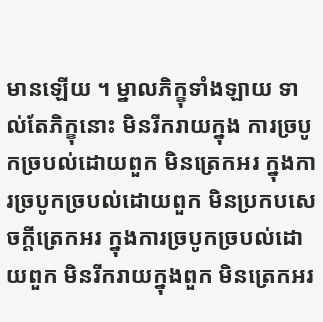មានឡើយ ។ ម្នាលភិក្ខុទាំងឡាយ ទាល់តែភិក្ខុនោះ មិនរីករាយក្នុង ការច្របូកច្របល់ដោយពួក មិនត្រេកអរ ក្នុងការច្របូកច្របល់ដោយពួក មិនប្រកបសេចក្តីត្រេកអរ ក្នុងការច្របូកច្របល់ដោយពួក មិនរីករាយក្នុងពួក មិនត្រេកអរ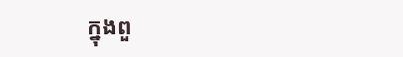ក្នុងពួ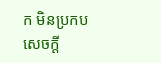ក មិនប្រកបសេចក្តី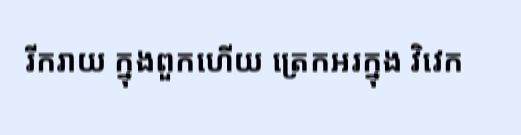រីករាយ ក្នុងពួកហើយ ត្រេកអរក្នុង វិវេក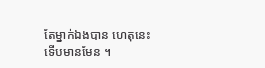តែម្នាក់ឯងបាន ហេតុនេះ ទើបមានមែន ។